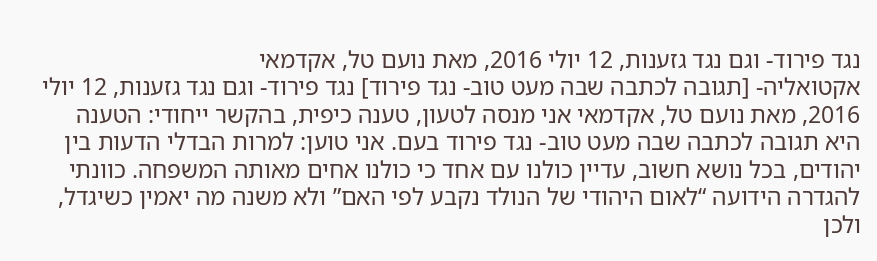נגד פירוד- וגם נגד גזענות, 12 יולי 2016, מאת נועם טל, אקדמאי
אקטואליה- [תגובה לכתבה שבה מעט טוב- נגד פירוד] נגד פירוד- וגם נגד גזענות, 12 יולי 2016, מאת נועם טל, אקדמאי אני מנסה לטעון, טענה כיפית, בהקשר ייחודי: הטענה היא תגובה לכתבה שבה מעט טוב- נגד פירוד בעם. אני טוען: למרות הבדלי הדעות בין יהודים, בכל נושא חשוב, עדיין כולנו עם אחד כי כולנו אחים מאותה המשפחה. כוונתי להגדרה הידועה “לאום היהודי של הנולד נקבע לפי האם” ולא משנה מה יאמין כשיגדל, ולכן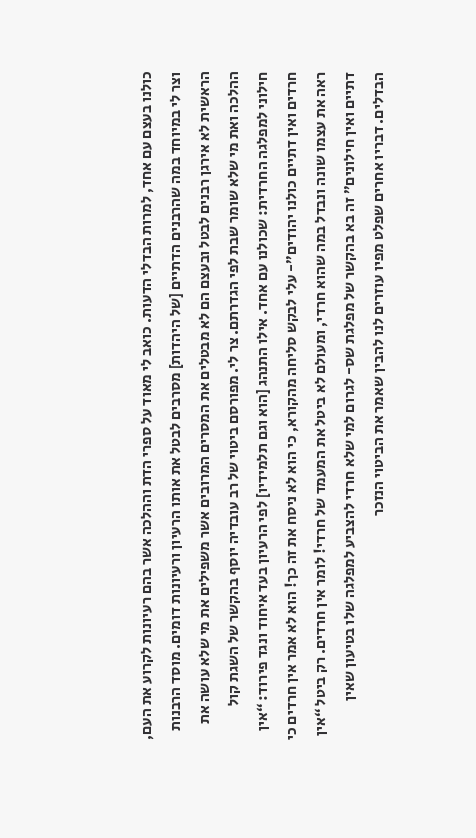כולנו בעצם עם אחד, למרות הבדלי הדעות. כואב לי מאוד על ספרי הדת וההלכה אשר בהם רעיונות לקרוע את העם, וצר לי במיוחד במה שהרבנים הדתיים [של היהדות] מסרבים לבטל את אותו הרעיון ורעיונות דומים. מוסד הרבנות הראשית לא אירגן רבנים לבטל ובעצם הם לא מבטלים את המסרים המרובים אשר משפילים את מי שלא עושה את ההלכה ואת מי שלא שומר שבת לפי הגדרתם. צר לי. מפורסם ביטוי של רב עובדיה יוסף בהקשר של השגת קול חילוני למפלגה החרדית: שכולנו עם אחד. אילו התנהג [הוא וגם תלמידיו] לפי הרעיון בעד איחוד ונגד פירוד: “אין חרדים ואין דתיים כולנו יהודים”- עלי לבקש סליחה מהקורא, כי הוא לא ניסח את זה כך! הוא לא אמר אין חרדים כי ראה את עצמו שונה ונבדל במה שהוא חרדי, ומעולם לא ביטל את המעמד של חרדי! לומר אין חרדים. רק ביטל “אין דתיים ואין חילונים” זה בא בהקשר של מפלגת שס- לגרום למי שלא חרדי להצביע למפלגה שלו בטיעון שאין הבדלים. דבריו אחרים שפלט מפיו עוזרים לנו להבין שאמר את הביטוי הנזכר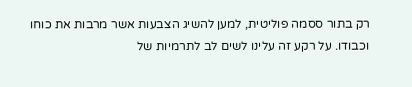רק בתור ססמה פוליטית, למען להשיג הצבעות אשר מרבות את כוחו וכבודו. על רקע זה עלינו לשים לב לתרמיות של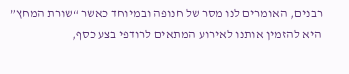רבנים, האומרים לנו מסר של חנופה ובמיוחד כאשר “שורת המחץ” היא להזמין אותנו לאירוע המתאים לרודפי בצע כסף,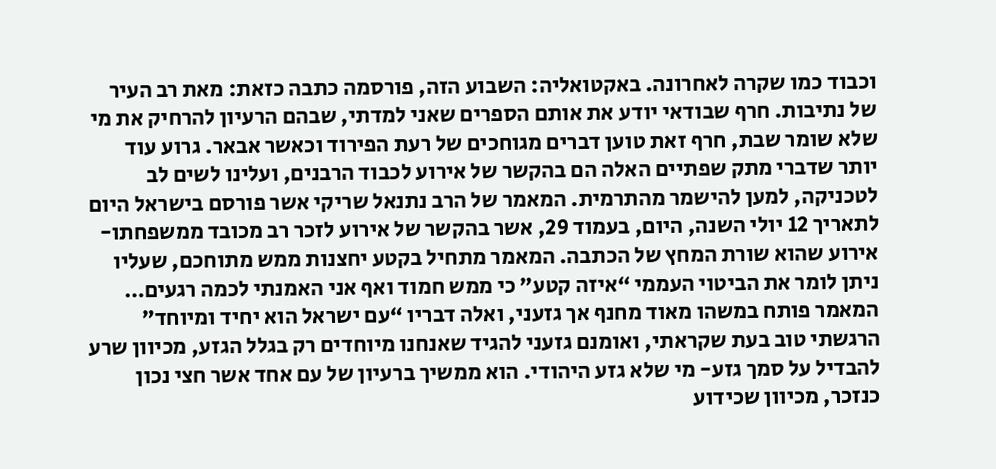וכבוד כמו שקרה לאחרונה. באקטואליה: השבוע הזה, פורסמה כתבה כזאת: מאת רב העיר של נתיבות. חרף שבודאי יודע את אותם הספרים שאני למדתי, שבהם הרעיון להרחיק את מי שלא שומר שבת, חרף זאת טוען דברים מגוחכים של רעת הפירוד וכאשר אבאר. גרוע עוד יותר שדברי מתק שפתיים האלה הם בהקשר של אירוע לכבוד הרבנים, ועלינו לשים לב לטכניקה, למען להישמר מהתרמית. המאמר של הרב נתנאל שריקי אשר פורסם בישראל היום לתאריך 12 יולי השנה, היום, בעמוד 29, אשר בהקשר של אירוע לזכר רב מכובד ממשפחתו- אירוע שהוא שורת המחץ של הכתבה. המאמר מתחיל בקטע יחצנות ממש מתוחכם, שעליו ניתן לומר את הביטוי העממי “איזה קטע” כי ממש חמוד ואף אני האמנתי לכמה רגעים… המאמר פותח במשהו מאוד מחנף אך גזעני, ואלה דבריו “עם ישראל הוא יחיד ומיוחד” הרגשתי טוב בעת שקראתי, ואומנם גזעני להגיד שאנחנו מיוחדים רק בגלל הגזע, מכיוון שרע להבדיל על סמך גזע- מי שלא גזע היהודי. הוא ממשיך ברעיון של עם אחד אשר חצי נכון כנזכר, מכיוון שכידוע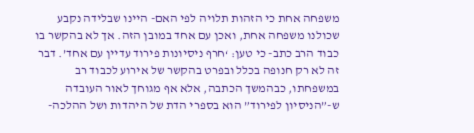משפחה אחת כי הזהות תלויה לפי האם- היינו שבלידה נקבע שכולנו משפחה אחת, ואכן עם אחד במובן הזה. אך לא בהקשר בו כבוד הרב כתב- כי טען: ‘חרף ניסיונות פירוד עדיין עם אחד’. דבר זה לא רק חנופה בכלל ובפרט בהקשר של אירוע לכבוד רב במשפחתו, כבהמשך הכתבה, אלא אף מגוחך לאור העובדה ש-”הניסיון לפירוד” הוא בספרי הדת של היהדות ושל ההלכה-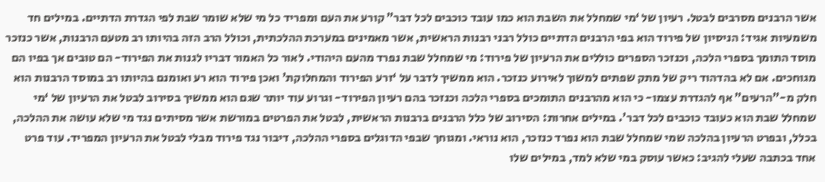אשר הרבנים מסרבים לבטל. רעיון של ‘מי שמחלל את השבת הוא כמו עובד כוכבים לכל דבר” קורע את העם ומפריד כל מי שלא שומר שבת לפי הגדרת הדתיים. במילים חד משמעיות אגיד: הניסיון של פירוד הוא בפי הרבנים הדתיים כולל רבני רבנות הראשית, אשר מאמינים במערכת ההלכתית, וכולל הרב הזה בהיותו רב מטעם הרבנות, אשר כנזכר מוסד התומך בספרי הלכה, וכנזכר הספרים כוללים את הרעיון של פירוד: מי שמחלל שבת נפרד מהעם היהודי. לאור כל האמור דבריו לגנות את הפירוד- הם טובים אך בפיו הם מגוחכים. אם לא בהדהוד ריק של מתק שפתים למשוך לאירוע כנזכר. הוא ממשיך לדבר על ‘זרע הפירוד והמחלוקת’ ואכן פירוד הוא רע ואומנם בהיותו רב במוסד הרבנות הוא חלק מ-”הרעים” אף להגדרת עצמו- כי הוא מהרבנים התומכים בספרי הלכה וכנזכר בהם רעיון הפירוד- וגרוע עוד יותר שגם הוא ממשיך בסירוב לבטל את הרעיון של ‘מי שמחלל שבת הוא כעובד כוכבים לכל דבר’. במילים אחרות: הסירוב של כלל הרבנים ברבנות הראשית, לבטל את הפרטים במורשת אשר מסיתים נגד מי שלא עושה את ההלכה, בכלל, ובפרט הרעיון בהלכה שמי שמחלל שבת הוא נפרד כנזכר, הוא נוראי. ומגוחך שבפי הדוגלים בספרי ההלכה, דיבור נגד פירוד מבלי לבטל את הרעיון המפריד. עוד פרט אחד בכתבה שעלי להגיב: כאשר עוסק במי שלא למד, במילים שלו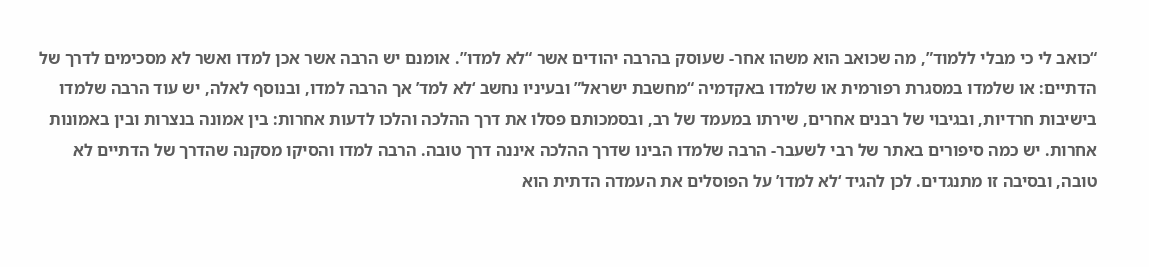“כואב לי כי מבלי ללמוד”, מה שכואב הוא משהו אחר- שעוסק בהרבה יהודים אשר “לא למדו”. אומנם יש הרבה אשר אכן למדו ואשר לא מסכימים לדרך של הדתיים: או שלמדו במסגרת רפורמית או שלמדו באקדמיה “מחשבת ישראל” ובעיניו נחשב ‘לא למד’ אך הרבה למדו, ובנוסף לאלה, יש עוד הרבה שלמדו בישיבות חרדיות, ובגיבוי של רבנים אחרים, שירתו במעמד של רב, ובסמכותם פסלו את דרך ההלכה והלכו לדעות אחרות: בין אמונה בנצרות ובין באמונות אחרות. יש כמה סיפורים באתר של רבי לשעבר- הרבה שלמדו הבינו שדרך ההלכה איננה דרך טובה. הרבה למדו והסיקו מסקנה שהדרך של הדתיים לא טובה, ובסיבה זו מתנגדים. לכן להגיד ‘לא למדו’ על הפוסלים את העמדה הדתית הוא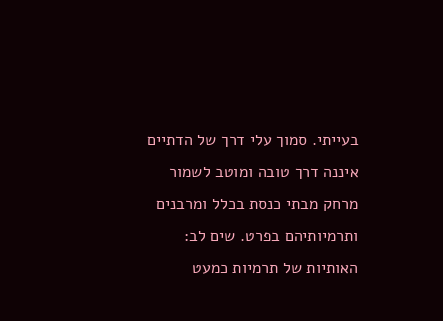בעייתי. סמוך עלי דרך של הדתיים איננה דרך טובה ומוטב לשמור מרחק מבתי כנסת בכלל ומרבנים ותרמיותיהם בפרט. שים לב: האותיות של תרמיות כמעט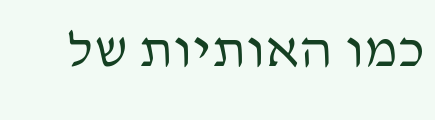כמו האותיות של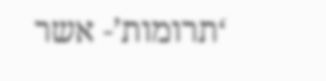‘תרומות’- אשר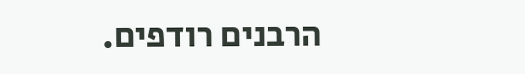הרבנים רודפים.